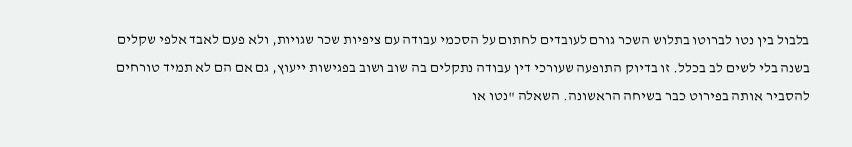בלבול בין נטו לברוטו בתלוש השכר גורם לעובדים לחתום על הסכמי עבודה עם ציפיות שכר שגויות, ולא פעם לאבד אלפי שקלים בשנה בלי לשים לב בכלל. זו בדיוק התופעה שעורכי דין עבודה נתקלים בה שוב ושוב בפגישות ייעוץ, גם אם הם לא תמיד טורחים להסביר אותה בפירוט כבר בשיחה הראשונה. השאלה "נטו או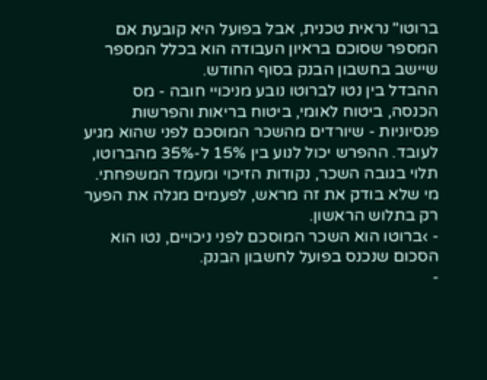ברוטו" נראית טכנית, אבל בפועל היא קובעת אם המספר שסוכם בראיון העבודה הוא בכלל המספר שיישב בחשבון הבנק בסוף החודש.
ההבדל בין נטו לברוטו נובע מניכויי חובה - מס הכנסה, ביטוח לאומי, ביטוח בריאות והפרשות פנסיוניות - שיורדים מהשכר המוסכם לפני שהוא מגיע לעובד. ההפרש יכול לנוע בין 15% ל-35% מהברוטו, תלוי בגובה השכר, נקודות הזיכוי ומעמד המשפחתי. מי שלא בודק את זה מראש, לפעמים מגלה את הפער רק בתלוש הראשון.
- ›ברוטו הוא השכר המוסכם לפני ניכויים, נטו הוא הסכום שנכנס בפועל לחשבון הבנק.
-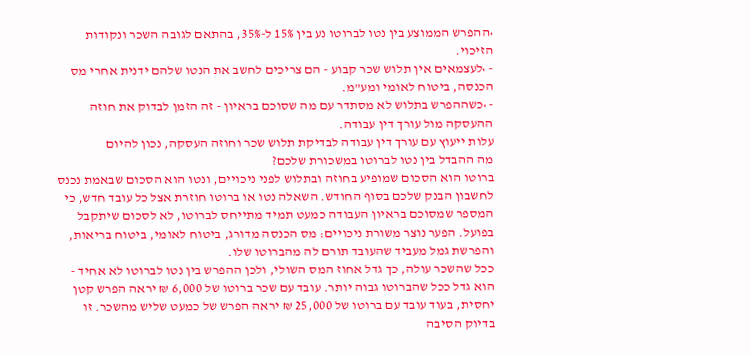›ההפרש הממוצע בין נטו לברוטו נע בין 15% ל-35%, בהתאם לגובה השכר ונקודות הזיכוי.
- ›לעצמאים אין תלוש שכר קבוע - הם צריכים לחשב את הנטו שלהם ידנית אחרי מס הכנסה, ביטוח לאומי ומע"מ.
- ›כשההפרש בתלוש לא מסתדר עם מה שסוכם בראיון - זה הזמן לבדוק את חוזה ההעסקה מול עורך דין עבודה.
עלות ייעוץ עם עורך דין עבודה לבדיקת תלוש שכר וחוזה העסקה, נכון להיום
מה ההבדל בין נטו לברוטו במשכורת שלכם?
ברוטו הוא הסכום שמופיע בחוזה ובתלוש לפני ניכויים, ונטו הוא הסכום שבאמת נכנס לחשבון הבנק שלכם בסוף החודש. השאלה נטו או ברוטו חוזרת אצל כל עובד חדש, כי המספר שמסוכם בראיון העבודה כמעט תמיד מתייחס לברוטו, לא לסכום שיתקבל בפועל. הפער נוצר משורת ניכויים: מס הכנסה מדורג, ביטוח לאומי, ביטוח בריאות, והפרשת גמל מעביד שהעובד תורם לה מהברוטו שלו.
ככל שהשכר עולה, כך גדל אחוז המס השולי, ולכן ההפרש בין נטו לברוטו לא אחיד - הוא גדל ככל שהברוטו גבוה יותר. עובד עם שכר ברוטו של 6,000 ₪ יראה הפרש קטן יחסית, בעוד עובד עם ברוטו של 25,000 ₪ יראה הפרש של כמעט שליש מהשכר. זו בדיוק הסיבה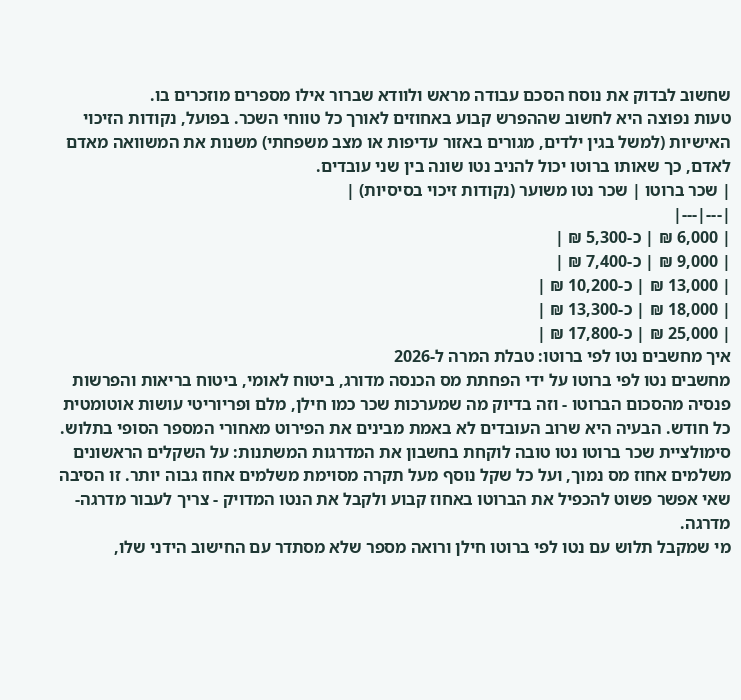שחשוב לבדוק את נוסח הסכם עבודה מראש ולוודא שברור אילו מספרים מוזכרים בו.
טעות נפוצה היא לחשוב שההפרש קבוע באחוזים לאורך כל טווחי השכר. בפועל, נקודות הזיכוי האישיות (למשל בגין ילדים, מגורים באזור עדיפות או מצב משפחתי) משנות את המשוואה מאדם לאדם, כך שאותו ברוטו יכול להניב נטו שונה בין שני עובדים.
| שכר ברוטו | שכר נטו משוער (נקודות זיכוי בסיסיות) |
|---|---|
| 6,000 ₪ | כ-5,300 ₪ |
| 9,000 ₪ | כ-7,400 ₪ |
| 13,000 ₪ | כ-10,200 ₪ |
| 18,000 ₪ | כ-13,300 ₪ |
| 25,000 ₪ | כ-17,800 ₪ |
איך מחשבים נטו לפי ברוטו: טבלת המרה ל-2026
מחשבים נטו לפי ברוטו על ידי הפחתת מס הכנסה מדורג, ביטוח לאומי, ביטוח בריאות והפרשות פנסיה מהסכום הברוטו - וזה בדיוק מה שמערכות שכר כמו חילן, מלם ופריוריטי עושות אוטומטית כל חודש. הבעיה היא שרוב העובדים לא באמת מבינים את הפירוט מאחורי המספר הסופי בתלוש.
סימולציית שכר ברוטו נטו טובה לוקחת בחשבון את המדרגות המשתנות: על השקלים הראשונים משלמים אחוז מס נמוך, ועל כל שקל נוסף מעל תקרה מסוימת משלמים אחוז גבוה יותר. זו הסיבה שאי אפשר פשוט להכפיל את הברוטו באחוז קבוע ולקבל את הנטו המדויק - צריך לעבור מדרגה-מדרגה.
מי שמקבל תלוש עם נטו לפי ברוטו חילן ורואה מספר שלא מסתדר עם החישוב הידני שלו,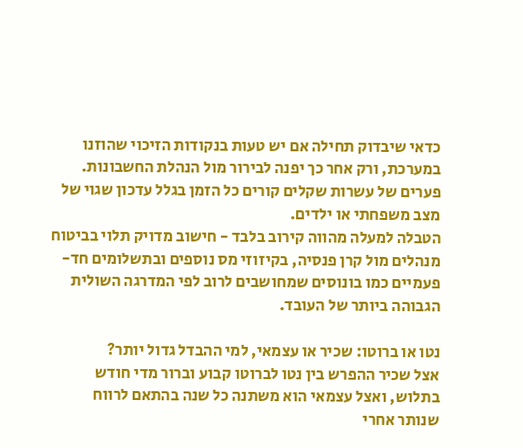כדאי שיבדוק תחילה אם יש טעות בנקודות הזיכוי שהוזנו במערכת, ורק אחר כך יפנה לבירור מול הנהלת החשבונות. פערים של עשרות שקלים קורים כל הזמן בגלל עדכון שגוי של מצב משפחתי או ילדים.
הטבלה למעלה מהווה קירוב בלבד - חישוב מדויק תלוי בביטוח מנהלים מול קרן פנסיה, בקיזוזי מס נוספים ובתשלומים חד-פעמיים כמו בונוסים שמחושבים לרוב לפי המדרגה השולית הגבוהה ביותר של העובד.

נטו או ברוטו: שכיר או עצמאי, למי ההבדל גדול יותר?
אצל שכיר ההפרש בין נטו לברוטו קבוע וברור מדי חודש בתלוש, ואצל עצמאי הוא משתנה כל שנה בהתאם לרווח שנותר אחרי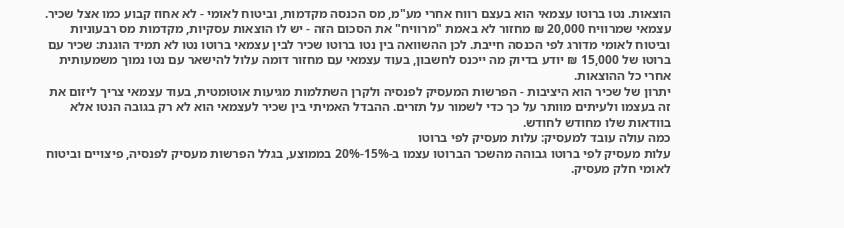הוצאות. נטו ברוטו עצמאי הוא בעצם רווח אחרי מע"מ, מס הכנסה מקדמות, וביטוח לאומי - לא אחוז קבוע כמו אצל שכיר.
עצמאי שמרוויח 20,000 ₪ מחזור לא באמת "מרוויח" את הסכום הזה - יש לו הוצאות עסקיות, מקדמות מס רבעוניות וביטוח לאומי מדורג לפי הכנסה חייבת. לכן ההשוואה בין נטו ברוטו שכיר לבין עצמאי ברוטו נטו לא תמיד הוגנת: שכיר עם ברוטו של 15,000 ₪ יודע בדיוק מה ייכנס לחשבון, בעוד עצמאי עם מחזור דומה עלול להישאר עם נטו נמוך משמעותית אחרי כל ההוצאות.
יתרון של שכיר הוא היציבות - הפרשות המעסיק לפנסיה ולקרן השתלמות מגיעות אוטומטית, בעוד עצמאי צריך ליזום את זה בעצמו ולעיתים מוותר על כך כדי לשמור על תזרים. ההבדל האמיתי בין שכיר לעצמאי הוא לא רק בגובה הנטו אלא בוודאות שלו מחודש לחודש.
כמה עולה עובד למעסיק: עלות מעסיק לפי ברוטו
עלות מעסיק לפי ברוטו גבוהה מהשכר הברוטו עצמו ב-15%-20% בממוצע, בגלל הפרשות מעסיק לפנסיה, פיצויים וביטוח לאומי חלק מעסיק.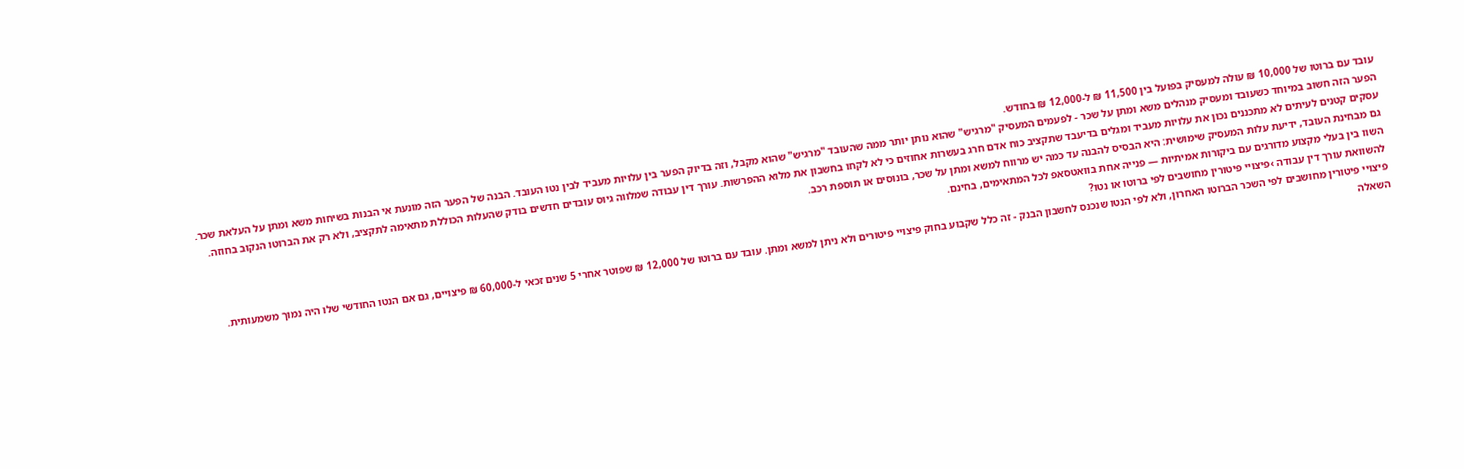עובד עם ברוטו של 10,000 ₪ עולה למעסיק בפועל בין 11,500 ₪ ל-12,000 ₪ בחודש.
הפער הזה חשוב במיוחד כשעובד ומעסיק מנהלים משא ומתן על שכר - לפעמים המעסיק "מרגיש" שהוא נותן יותר ממה שהעובד "מרגיש" שהוא מקבל, וזה בדיוק הפער בין עלויות מעביד לבין נטו העובד. הבנה של הפער הזה מונעת אי הבנות בשיחות משא ומתן על העלאת שכר.
עסקים קטנים לעיתים לא מתכננים נכון את עלויות מעביד ומגלים בדיעבד שתקציב כוח אדם חרג בעשרות אחוזים כי לא לקחו בחשבון את מלוא ההפרשות. עורך דין עבודה שמלווה גיוס עובדים חדשים בודק שהעלות הכוללת מתאימה לתקציב, ולא רק את הברוטו הנקוב בחוזה.
גם מבחינת העובד, ידיעת עלות המעסיק שימושית: היא הבסיס להבנה עד כמה יש מרווח למשא ומתן על שכר, בונוסים או תוספת רכב.
השוו בין בעלי מקצוע מדורגים עם ביקורות אמיתיות — פנייה אחת בוואטסאפ לכל המתאימים, בחינם.
להשוואת עורך דין עבודה ›פיצויי פיטורין מחושבים לפי ברוטו או נטו?
פיצויי פיטורין מחושבים לפי השכר הברוטו האחרון, ולא לפי הנטו שנכנס לחשבון הבנק - זה כלל שקבוע בחוק פיצויי פיטורים ולא ניתן למשא ומתן. עובד עם ברוטו של 12,000 ₪ שפוטר אחרי 5 שנים זכאי ל-60,000 ₪ פיצויים, גם אם הנטו החודשי שלו היה נמוך משמעותית.
השאלה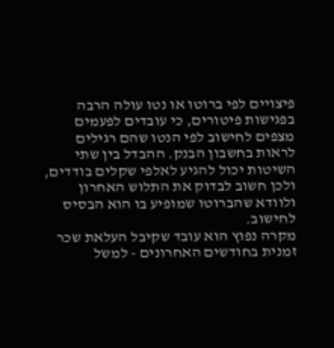פיצויים לפי ברוטו או נטו עולה הרבה בפגישות פיטורים, כי עובדים לפעמים מצפים לחישוב לפי הנטו שהם רגילים לראות בחשבון הבנק. ההבדל בין שתי השיטות יכול להגיע לאלפי שקלים בודדים, ולכן חשוב לבדוק את התלוש האחרון ולוודא שהברוטו שמופיע בו הוא הבסיס לחישוב.
מקרה נפוץ הוא עובד שקיבל העלאת שכר זמנית בחודשים האחרונים - למשל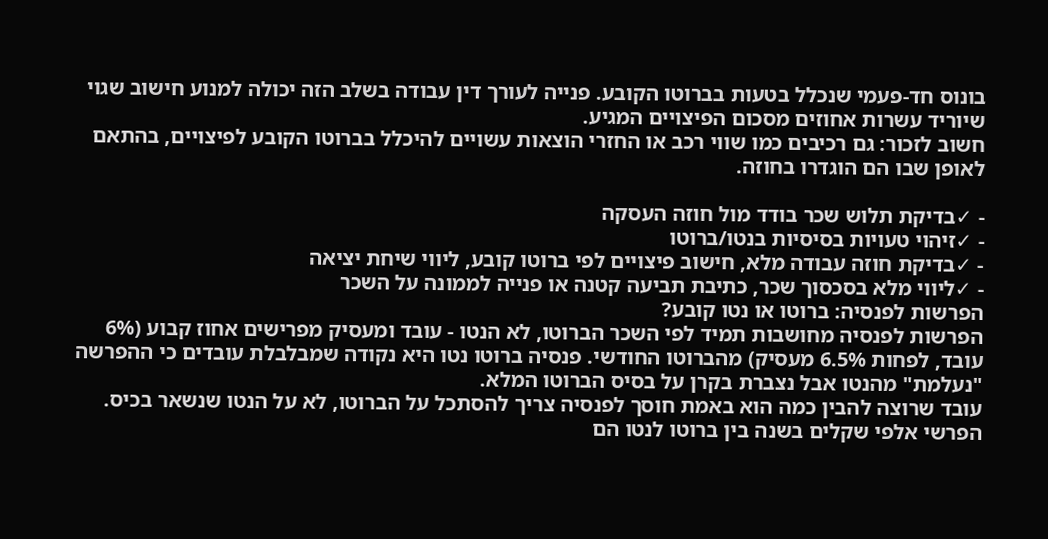בונוס חד-פעמי שנכלל בטעות בברוטו הקובע. פנייה לעורך דין עבודה בשלב הזה יכולה למנוע חישוב שגוי שיוריד עשרות אחוזים מסכום הפיצויים המגיע.
חשוב לזכור: גם רכיבים כמו שווי רכב או החזרי הוצאות עשויים להיכלל בברוטו הקובע לפיצויים, בהתאם לאופן שבו הם הוגדרו בחוזה.

- ✓בדיקת תלוש שכר בודד מול חוזה העסקה
- ✓זיהוי טעויות בסיסיות בנטו/ברוטו
- ✓בדיקת חוזה עבודה מלא, חישוב פיצויים לפי ברוטו קובע, ליווי שיחת יציאה
- ✓ליווי מלא בסכסוך שכר, כתיבת תביעה קטנה או פנייה לממונה על השכר
הפרשות לפנסיה: ברוטו או נטו קובע?
הפרשות לפנסיה מחושבות תמיד לפי השכר הברוטו, לא הנטו - עובד ומעסיק מפרישים אחוז קבוע (6% עובד, לפחות 6.5% מעסיק) מהברוטו החודשי. פנסיה ברוטו נטו היא נקודה שמבלבלת עובדים כי ההפרשה "נעלמת" מהנטו אבל נצברת בקרן על בסיס הברוטו המלא.
עובד שרוצה להבין כמה הוא באמת חוסך לפנסיה צריך להסתכל על הברוטו, לא על הנטו שנשאר בכיס. הפרשי אלפי שקלים בשנה בין ברוטו לנטו הם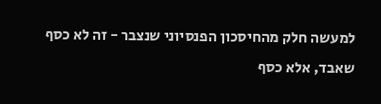למעשה חלק מהחיסכון הפנסיוני שנצבר - זה לא כסף שאבד, אלא כסף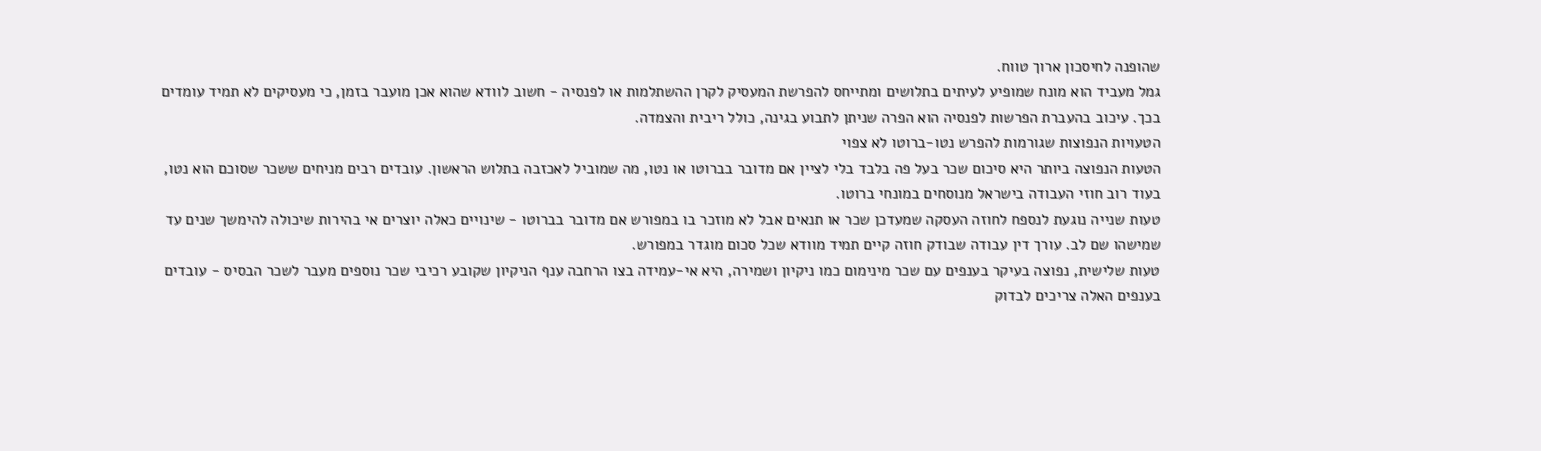שהופנה לחיסכון ארוך טווח.
גמל מעביד הוא מונח שמופיע לעיתים בתלושים ומתייחס להפרשת המעסיק לקרן ההשתלמות או לפנסיה - חשוב לוודא שהוא אכן מועבר בזמן, כי מעסיקים לא תמיד עומדים בכך. עיכוב בהעברת הפרשות לפנסיה הוא הפרה שניתן לתבוע בגינה, כולל ריבית והצמדה.
הטעויות הנפוצות שגורמות להפרש נטו-ברוטו לא צפוי
הטעות הנפוצה ביותר היא סיכום שכר בעל פה בלבד בלי לציין אם מדובר בברוטו או נטו, מה שמוביל לאכזבה בתלוש הראשון. עובדים רבים מניחים ששכר שסוכם הוא נטו, בעוד רוב חוזי העבודה בישראל מנוסחים במונחי ברוטו.
טעות שנייה נוגעת לנספח לחוזה העסקה שמעדכן שכר או תנאים אבל לא מוזכר בו במפורש אם מדובר בברוטו - שינויים כאלה יוצרים אי בהירות שיכולה להימשך שנים עד שמישהו שם לב. עורך דין עבודה שבודק חוזה קיים תמיד מוודא שכל סכום מוגדר במפורש.
טעות שלישית, נפוצה בעיקר בענפים עם שכר מינימום כמו ניקיון ושמירה, היא אי-עמידה בצו הרחבה ענף הניקיון שקובע רכיבי שכר נוספים מעבר לשכר הבסיס - עובדים בענפים האלה צריכים לבדוק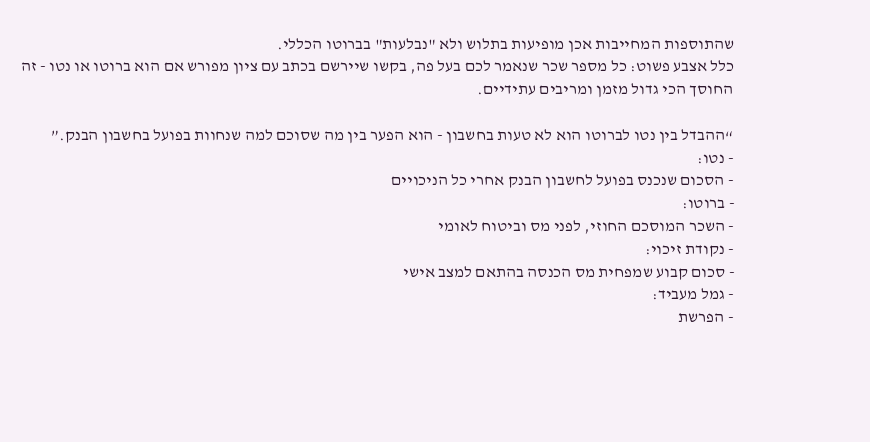שהתוספות המחייבות אכן מופיעות בתלוש ולא "נבלעות" בברוטו הכללי.
כלל אצבע פשוט: כל מספר שכר שנאמר לכם בעל פה, בקשו שיירשם בכתב עם ציון מפורש אם הוא ברוטו או נטו - זה החוסך הכי גדול מזמן ומריבים עתידיים.

“ההבדל בין נטו לברוטו הוא לא טעות בחשבון - הוא הפער בין מה שסוכם למה שנחוות בפועל בחשבון הבנק.”
- נטו:
- הסכום שנכנס בפועל לחשבון הבנק אחרי כל הניכויים
- ברוטו:
- השכר המוסכם החוזי, לפני מס וביטוח לאומי
- נקודת זיכוי:
- סכום קבוע שמפחית מס הכנסה בהתאם למצב אישי
- גמל מעביד:
- הפרשת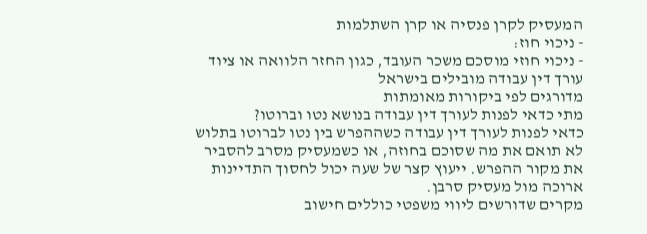המעסיק לקרן פנסיה או קרן השתלמות
- ניכוי חוז:
- ניכוי חוזי מוסכם משכר העובד, כגון החזר הלוואה או ציוד
עורך דין עבודה מובילים בישראל
מדורגים לפי ביקורות מאומתות
מתי כדאי לפנות לעורך דין עבודה בנושא נטו וברוטו?
כדאי לפנות לעורך דין עבודה כשההפרש בין נטו לברוטו בתלוש לא תואם את מה שסוכם בחוזה, או כשמעסיק מסרב להסביר את מקור ההפרש. ייעוץ קצר של שעה יכול לחסוך התדיינות ארוכה מול מעסיק סרבן.
מקרים שדורשים ליווי משפטי כוללים חישוב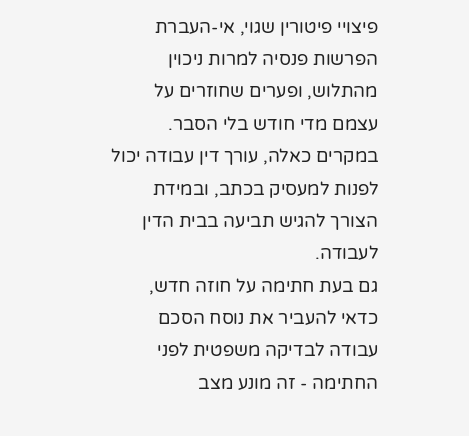פיצויי פיטורין שגוי, אי-העברת הפרשות פנסיה למרות ניכוין מהתלוש, ופערים שחוזרים על עצמם מדי חודש בלי הסבר. במקרים כאלה, עורך דין עבודה יכול לפנות למעסיק בכתב, ובמידת הצורך להגיש תביעה בבית הדין לעבודה.
גם בעת חתימה על חוזה חדש, כדאי להעביר את נוסח הסכם עבודה לבדיקה משפטית לפני החתימה - זה מונע מצב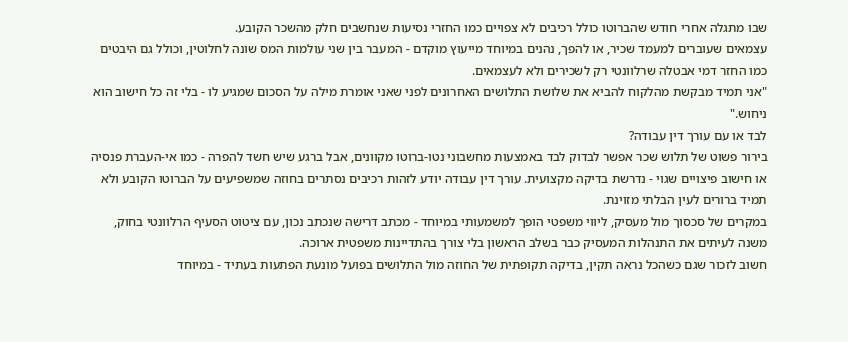שבו מתגלה אחרי חודש שהברוטו כולל רכיבים לא צפויים כמו החזרי נסיעות שנחשבים חלק מהשכר הקובע.
עצמאים שעוברים למעמד שכיר, או להפך, נהנים במיוחד מייעוץ מוקדם - המעבר בין שני עולמות המס שונה לחלוטין, וכולל גם היבטים כמו החזר דמי אבטלה שרלוונטי רק לשכירים ולא לעצמאים.
"אני תמיד מבקשת מהלקוח להביא את שלושת התלושים האחרונים לפני שאני אומרת מילה על הסכום שמגיע לו - בלי זה כל חישוב הוא ניחוש."
לבד או עם עורך דין עבודה?
בירור פשוט של תלוש שכר אפשר לבדוק לבד באמצעות מחשבוני נטו-ברוטו מקוונים, אבל ברגע שיש חשד להפרה - כמו אי-העברת פנסיה או חישוב פיצויים שגוי - נדרשת בדיקה מקצועית. עורך דין עבודה יודע לזהות רכיבים נסתרים בחוזה שמשפיעים על הברוטו הקובע ולא תמיד ברורים לעין הבלתי מזוינת.
במקרים של סכסוך מול מעסיק, ליווי משפטי הופך למשמעותי במיוחד - מכתב דרישה שנכתב נכון, עם ציטוט הסעיף הרלוונטי בחוק, משנה לעיתים את התנהלות המעסיק כבר בשלב הראשון בלי צורך בהתדיינות משפטית ארוכה.
חשוב לזכור שגם כשהכל נראה תקין, בדיקה תקופתית של החוזה מול התלושים בפועל מונעת הפתעות בעתיד - במיוחד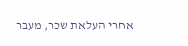אחרי העלאת שכר, מעבר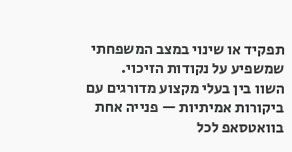תפקיד או שינוי במצב המשפחתי שמשפיע על נקודות הזיכוי.
השוו בין בעלי מקצוע מדורגים עם ביקורות אמיתיות — פנייה אחת בוואטסאפ לכל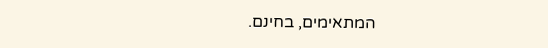המתאימים, בחינם.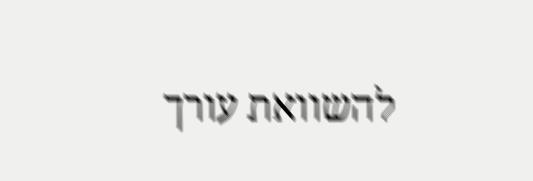להשוואת עורך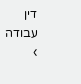דין עבודה ›